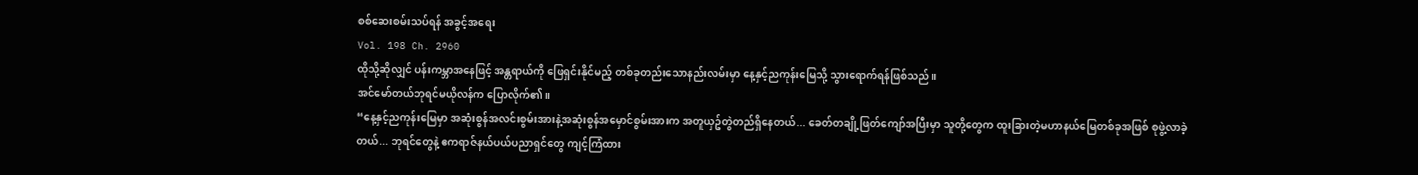စစ်ဆေးစမ်းသပ်ရန် အခွင့်အရေး
Vol. 198 Ch. 2960
ထိုသို့ဆိုလျှင် ပန်းကမ္ဘာအနေဖြင့် အန္တရာယ်ကို ဖြေရှင်းနိုင်မည့် တစ်ခုတည်းသောနည်းလမ်းမှာ နေ့နှင့်ညကုန်းမြေသို့ သွားရောက်ရန်ဖြစ်သည်။
အင်မော်တယ်ဘုရင်မယိုလန်က ပြောလိုက်၏။
“နေ့နှင့်ညကုန်းမြေမှာ အဆုံးစွန်အလင်းစွမ်းအားနဲ့အဆုံးစွန်အမှောင်စွမ်းအားက အတူယှဥ်တွဲတည်ရှိနေတယ်... ခေတ်တချို့ဖြတ်ကျော်အပြီးမှာ သူတို့တွေက ထူးခြားတဲ့မဟာနယ်မြေတစ်ခုအဖြစ် စုဖွဲ့လာခဲ့တယ်... ဘုရင်တွေနဲ့ ဧကရာဇ်နယ်ပယ်ပညာရှင်တွေ ကျင့်ကြံထား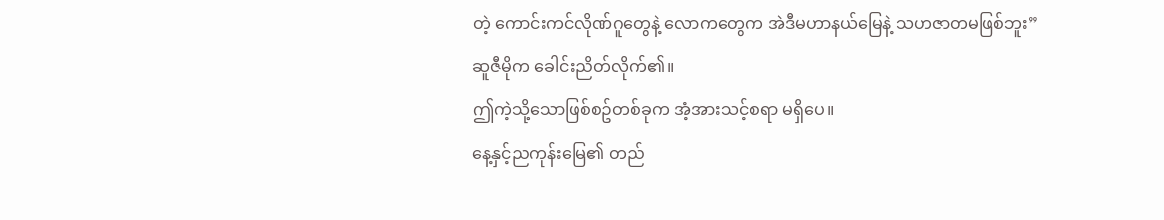တဲ့ ကောင်းကင်လိုဏ်ဂူတွေနဲ့ လောကတွေက အဲဒီမဟာနယ်မြေနဲ့ သဟဇာတမဖြစ်ဘူး”
ဆူဇီမိုက ခေါင်းညိတ်လိုက်၏။
ဤကဲ့သို့သောဖြစ်စဥ်တစ်ခုက အံ့အားသင့်စရာ မရှိပေ။
နေ့နှင့်ညကုန်းမြေ၏ တည်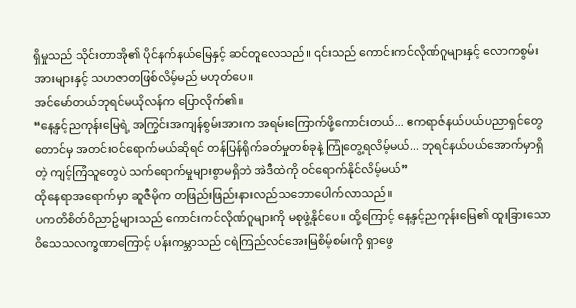ရှိမှုသည် သိုင်းတာအို၏ ပိုင်နက်နယ်မြေနှင့် ဆင်တူလေသည်။ ၎င်းသည် ကောင်းကင်လိုဏ်ဂူများနှင့် လောကစွမ်းအားများနှင့် သဟဇာတဖြစ်လိမ့်မည် မဟုတ်ပေ။
အင်မော်တယ်ဘုရင်မယိုလန်က ပြောလိုက်၏။
“နေ့နှင့်ညကုန်းမြေရဲ့ အကြွင်းအကျန်စွမ်းအားက အရမ်းကြောက်ဖို့ကောင်းတယ်... ဧကရာဇ်နယ်ပယ်ပညာရှင်တွေတောင်မှ အတင်းဝင်ရောက်မယ်ဆိုရင် တန်ပြန်ရိုက်ခတ်မှုတစ်ခုနဲ့ ကြုံတွေ့ရလိမ့်မယ်... ဘုရင်နယ်ပယ်အောက်မှာရှိတဲ့ ကျင့်ကြံသူတွေပဲ သက်ရောက်မှုများစွာမရှိဘဲ အဲဒီထဲကို ဝင်ရောက်နိုင်လိမ့်မယ်”
ထိုနေရာအရောက်မှာ ဆူဇီမိုက တဖြည်းဖြည်းနားလည်သဘောပေါက်လာသည်။
ပကတိစိတ်ဝိညာဥ်များသည် ကောင်းကင်လိုဏ်ဂူများကို မစုဖွဲ့နိုင်ပေ။ ထို့ကြောင့် နေ့နှင့်ညကုန်းမြေ၏ ထူးခြားသောဝိသေသလက္ခဏာကြောင့် ပန်းကမ္ဘာသည် ငရဲကြည်လင်အေးမြစိမ့်စမ်းကို ရှာဖွေ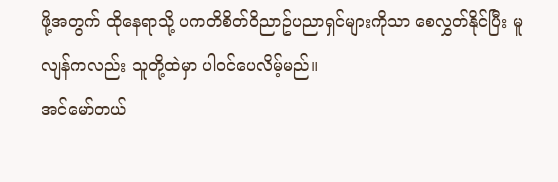ဖို့အတွက် ထိုနေရာသို့ ပကတိစိတ်ဝိညာဥ်ပညာရှင်များကိုသာ စေလွှတ်နိုင်ပြီး မူလျန်ကလည်း သူတို့ထဲမှာ ပါဝင်ပေလိမ့်မည်။
အင်မော်တယ်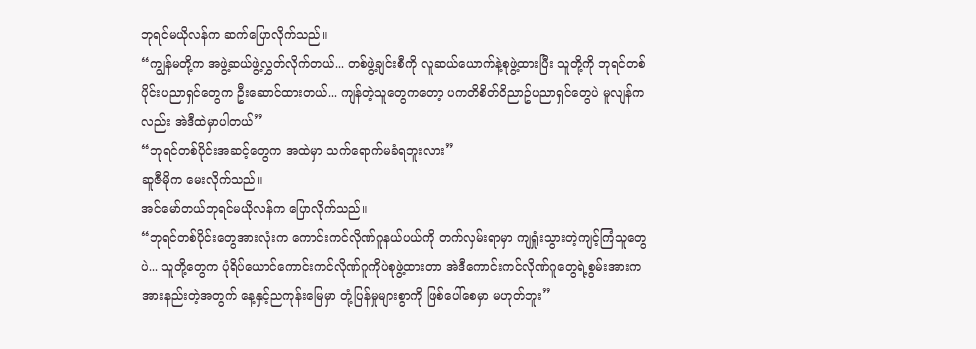ဘုရင်မယိုလန်က ဆက်ပြောလိုက်သည်။
“ကျွန်မတို့က အဖွဲ့ဆယ်ဖွဲ့လွှတ်လိုက်တယ်... တစ်ဖွဲ့ချင်းစီကို လူဆယ်ယောက်နဲ့စုဖွဲ့ထားပြီး သူတို့ကို ဘုရင်တစ်ပိုင်းပညာရှင်တွေက ဦးဆောင်ထားတယ်... ကျန်တဲ့သူတွေကတော့ ပကတိစိတ်ဝိညာဥ်ပညာရှင်တွေပဲ မူလျန်ကလည်း အဲဒီထဲမှာပါတယ်”
“ဘုရင်တစ်ပိုင်းအဆင့်တွေက အထဲမှာ သက်ရောက်မခံရဘူးလား”
ဆူဇီမိုက မေးလိုက်သည်။
အင်မော်တယ်ဘုရင်မယိုလန်က ပြောလိုက်သည်။
“ဘုရင်တစ်ပိုင်းတွေအားလုံးက ကောင်းကင်လိုဏ်ဂူနယ်ပယ်ကို တက်လှမ်းရာမှာ ကျရှုံးသွားတဲ့ကျင့်ကြံသူတွေပဲ... သူတို့တွေက ပုံရိပ်ယောင်ကောင်းကင်လိုဏ်ဂူကိုပဲစုဖွဲ့ထားတာ အဲဒီကောင်းကင်လိုဏ်ဂူတွေရဲ့စွမ်းအားက အားနည်းတဲ့အတွက် နေ့နှင့်ညကုန်းမြေမှာ တုံ့ပြန်မှုများစွာကို ဖြစ်ပေါ်စေမှာ မဟုတ်ဘူး”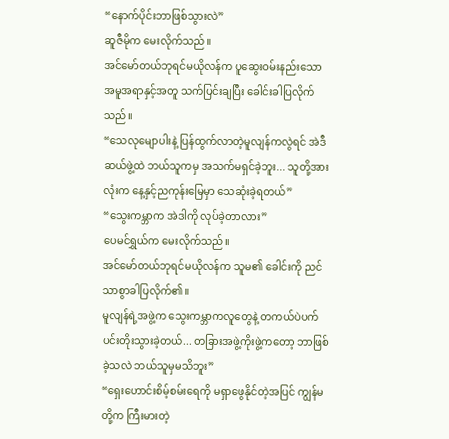“နောက်ပိုင်းဘာဖြစ်သွားလဲ”
ဆူဇီမိုက မေးလိုက်သည်။
အင်မော်တယ်ဘုရင်မယိုလန်က ပူဆွေးဝမ်းနည်းသောအမူအရာနှင့်အတူ သက်ပြင်းချပြီး ခေါင်းခါပြလိုက်သည်။
“သေလုမျောပါးနဲ့ ပြန်ထွက်လာတဲ့မူလျန်ကလွဲရင် အဲဒီဆယ်ဖွဲ့ထဲ ဘယ်သူကမှ အသက်မရှင်ခဲ့ဘူး... သူတို့အားလုံးက နေ့နှင့်ညကုန်းမြေမှာ သေဆုံးခဲ့ရတယ်”
“သွေးကမ္ဘာက အဲဒါကို လုပ်ခဲ့တာလား”
ပေမင်ရွှယ်က မေးလိုက်သည်။
အင်မော်တယ်ဘုရင်မယိုလန်က သူမ၏ ခေါင်းကို ညင်သာစွာခါပြလိုက်၏။
မူလျန်ရဲ့အဖွဲ့က သွေးကမ္ဘာကလူတွေနဲ့ တကယ်ပဲပက်ပင်းတိုးသွားခဲ့တယ်... တခြားအဖွဲ့ကိုးဖွဲ့ကတော့ ဘာဖြစ်ခဲ့သလဲ ဘယ်သူမှမသိဘူး”
“ရှေးဟောင်းစိမ့်စမ်းရေကို မရှာဖွေနိုင်တဲ့အပြင် ကျွန်မတို့က ကြီးမားတဲ့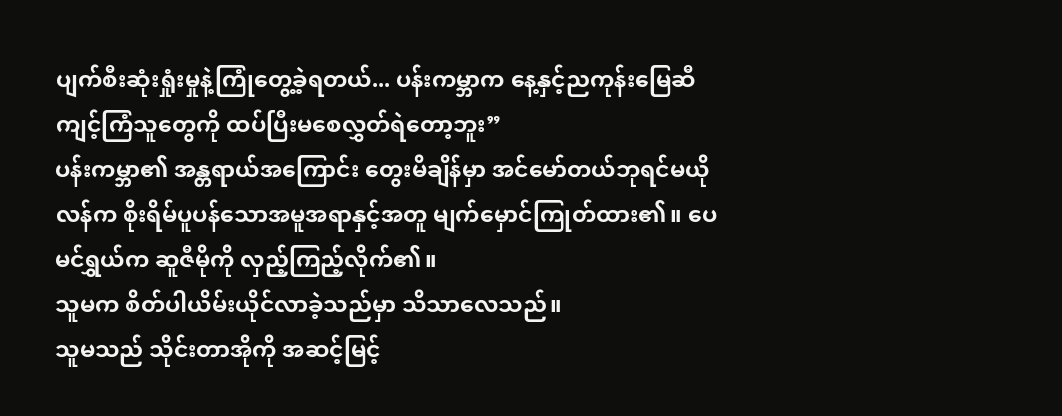ပျက်စီးဆုံးရှုံးမှုနဲ့ကြုံတွေ့ခဲ့ရတယ်... ပန်းကမ္ဘာက နေ့နှင့်ညကုန်းမြေဆီ ကျင့်ကြံသူတွေကို ထပ်ပြီးမစေလွှတ်ရဲတော့ဘူး”
ပန်းကမ္ဘာ၏ အန္တရာယ်အကြောင်း တွေးမိချိန်မှာ အင်မော်တယ်ဘုရင်မယိုလန်က စိုးရိမ်ပူပန်သောအမူအရာနှင့်အတူ မျက်မှောင်ကြုတ်ထား၏။ ပေမင်ရွှယ်က ဆူဇီမိုကို လှည့်ကြည့်လိုက်၏။
သူမက စိတ်ပါယိမ်းယိုင်လာခဲ့သည်မှာ သိသာလေသည်။
သူမသည် သိုင်းတာအိုကို အဆင့်မြင့်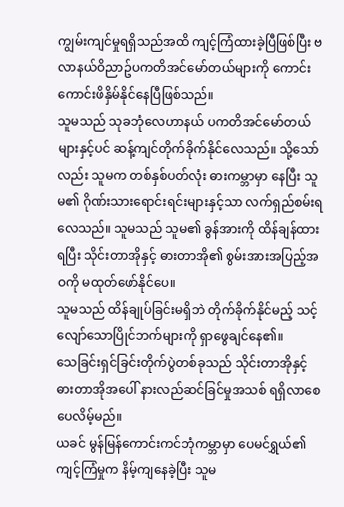ကျွမ်းကျင်မှုရရှိသည်အထိ ကျင့်ကြံထားခဲ့ပြီဖြစ်ပြီး ဗလာနယ်ဝိညာဥ်ပကတိအင်မော်တယ်များကို ကောင်းကောင်းဖိနှိမ်နိုင်နေပြီဖြစ်သည်။
သူမသည် သုခဘုံလေဟာနယ် ပကတိအင်မော်တယ်များနှင့်ပင် ဆန့်ကျင်တိုက်ခိုက်နိုင်လေသည်။ သို့သော်လည်း သူမက တစ်နှစ်ပတ်လုံး ဓားကမ္ဘာမှာ နေပြီး သူမ၏ ဂိုဏ်းသားရောင်းရင်းများနှင့်သာ လက်ရှည်စမ်းရလေသည်။ သူမသည် သူမ၏ ခွန်အားကို ထိန်ချန်ထားရပြီး သိုင်းတာအိုနှင့် ဓားတာအို၏ စွမ်းအားအပြည့်အဝကို မထုတ်ဖော်နိုင်ပေ။
သူမသည် ထိန်ချုပ်ခြင်းမရှိဘဲ တိုက်ခိုက်နိုင်မည့် သင့်လျော်သောပြိုင်ဘက်များကို ရှာဖွေချင်နေ၏။
သေခြင်းရှင်ခြင်းတိုက်ပွဲတစ်ခုသည် သိုင်းတာအိုနှင့် ဓားတာအိုအပေါ် နားလည်ဆင်ခြင်မှုအသစ် ရရှိလာစေပေလိမ့်မည်။
ယခင် မွန်မြန်ကောင်းကင်ဘုံကမ္ဘာမှာ ပေမင်ရွှယ်၏ ကျင့်ကြံမှုက နိမ့်ကျနေခဲ့ပြီး သူမ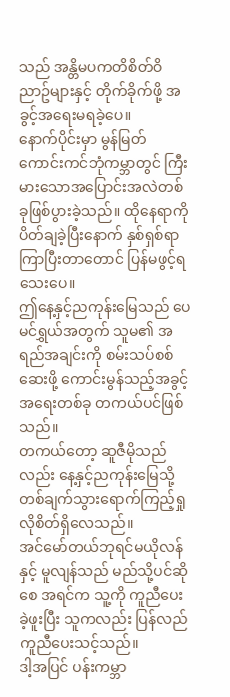သည် အန္တိမပကတိစိတ်ဝိညာဥ်များနှင့် တိုက်ခိုက်ဖို့ အခွင့်အရေးမရခဲ့ပေ။
နောက်ပိုင်းမှာ မွန်မြတ်ကောင်းကင်ဘုံကမ္ဘာတွင် ကြီးမားသောအပြောင်းအလဲတစ်ခုဖြစ်ပွားခဲ့သည်။ ထိုနေရာကို ပိတ်ချခဲ့ပြီးနောက် နှစ်ရှစ်ရာကြာပြီးတာတောင် ပြန်မဖွင့်ရသေးပေ။
ဤနေ့နှင့်ညကုန်းမြေသည် ပေမင်ရွှယ်အတွက် သူမ၏ အရည်အချင်းကို စမ်းသပ်စစ်ဆေးဖို့ ကောင်းမွန်သည့်အခွင့်အရေးတစ်ခု တကယ်ပင်ဖြစ်သည်။
တကယ်တော့ ဆူဇီမိုသည်လည်း နေ့နှင့်ညကုန်းမြေသို့ တစ်ချက်သွားရောက်ကြည့်ရှုလိုစိတ်ရှိလေသည်။
အင်မော်တယ်ဘုရင်မယိုလန်နှင့် မူလျန်သည် မည်သို့ပင်ဆိုစေ အရင်က သူ့ကို ကူညီပေးခဲ့ဖူးပြီး သူကလည်း ပြန်လည်ကူညီပေးသင့်သည်။
ဒါ့အပြင် ပန်းကမ္ဘာ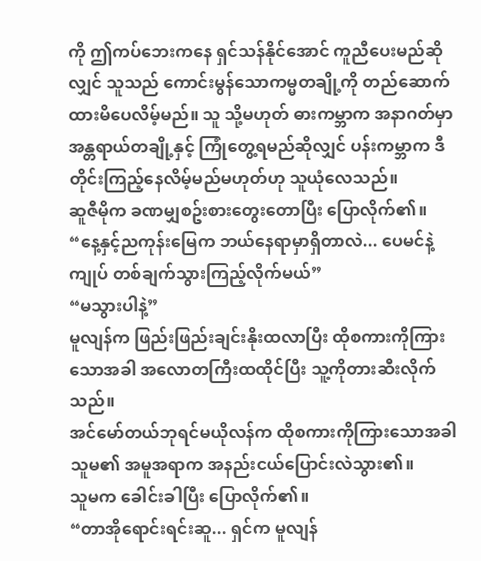ကို ဤကပ်ဘေးကနေ ရှင်သန်နိုင်အောင် ကူညီပေးမည်ဆိုလျှင် သူသည် ကောင်းမွန်သောကမ္မတချို့ကို တည်ဆောက်ထားမိပေလိမ့်မည်။ သူ သို့မဟုတ် ဓားကမ္ဘာက အနာဂတ်မှာ အန္တရာယ်တချို့နှင့် ကြုံတွေ့ရမည်ဆိုလျှင် ပန်းကမ္ဘာက ဒီတိုင်းကြည့်နေလိမ့်မည်မဟုတ်ဟု သူယုံလေသည်။
ဆူဇီမိုက ခဏမျှစဥ်းစားတွေးတောပြီး ပြောလိုက်၏။
“နေ့နှင့်ညကုန်းမြေက ဘယ်နေရာမှာရှိတာလဲ... ပေမင်နဲ့ကျုပ် တစ်ချက်သွားကြည့်လိုက်မယ်”
“မသွားပါနဲ့”
မူလျန်က ဖြည်းဖြည်းချင်းနိုးထလာပြီး ထိုစကားကိုကြားသောအခါ အလောတကြီးထထိုင်ပြီး သူ့ကိုတားဆီးလိုက်သည်။
အင်မော်တယ်ဘုရင်မယိုလန်က ထိုစကားကိုကြားသောအခါ သူမ၏ အမူအရာက အနည်းငယ်ပြောင်းလဲသွား၏။
သူမက ခေါင်းခါပြီး ပြောလိုက်၏။
“တာအိုရောင်းရင်းဆူ... ရှင်က မူလျန်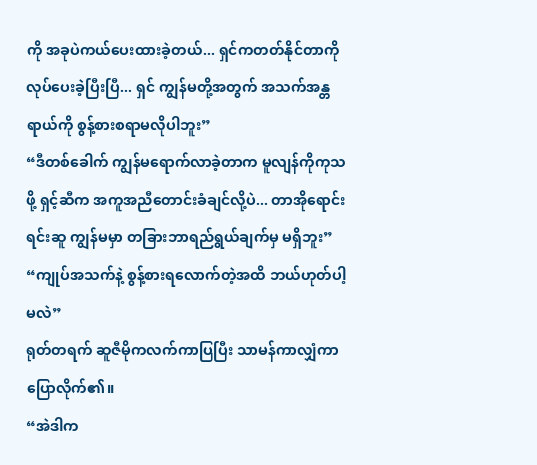ကို အခုပဲကယ်ပေးထားခဲ့တယ်... ရှင်ကတတ်နိုင်တာကို လုပ်ပေးခဲ့ပြီးပြီ... ရှင် ကျွန်မတို့အတွက် အသက်အန္တရာယ်ကို စွန့်စားစရာမလိုပါဘူး”
“ဒီတစ်ခေါက် ကျွန်မရောက်လာခဲ့တာက မူလျန်ကိုကုသဖို့ ရှင့်ဆီက အကူအညီတောင်းခံချင်လို့ပဲ... တာအိုရောင်းရင်းဆူ ကျွန်မမှာ တခြားဘာရည်ရွယ်ချက်မှ မရှိဘူး”
“ကျုပ်အသက်နဲ့ စွန့်စားရလောက်တဲ့အထိ ဘယ်ဟုတ်ပါ့မလဲ”
ရုတ်တရက် ဆူဇီမိုကလက်ကာပြပြီး သာမန်ကာလျှံကာပြောလိုက်၏။
“အဲဒါက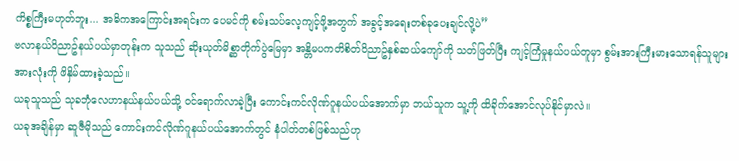ကိစ္စကြီးမဟုတ်ဘူး... အဓိကအကြောင်းအရင်းက ပေမင်ကို စမ်းသပ်လေ့ကျင့်ဖို့အတွက် အခွင့်အရေးတစ်ခုပေးချင်လို့ပဲ”
ဗလာနယ်ဝိညာဥ်နယ်ပယ်မှာတုန်းက သူသည် ဆိုးယုတ်မိစ္ဆာတိုက်ပွဲမြေမှာ အန္တိမပကတိစိတ်ဝိညာဥ်နှစ်ဆယ်ကျော်ကို သတ်ဖြတ်ပြီး ကျင့်ကြံမှုနယ်ပယ်တူမှာ စွမ်းအားကြီးမားသောရန်သူများအားလုံးကို ဖိနှိမ်ထားခဲ့သည်။
ယခုသူသည် သုခဘုံလေဟာနယ်နယ်ပယ်သို့ ဝင်ရောက်လာခဲ့ပြီး ကောင်းကင်လိုဏ်ဂူနယ်ပယ်အောက်မှာ ဘယ်သူက သူ့ကို ထိခိုက်အောင်လုပ်နိုင်မှာလဲ။
ယခုအချိန်မှာ ဆူဇီမိုသည် ကောင်းကင်လိုဏ်ဂူနယ်ပယ်အောက်တွင် နံပါတ်တစ်ဖြစ်သည်ဟု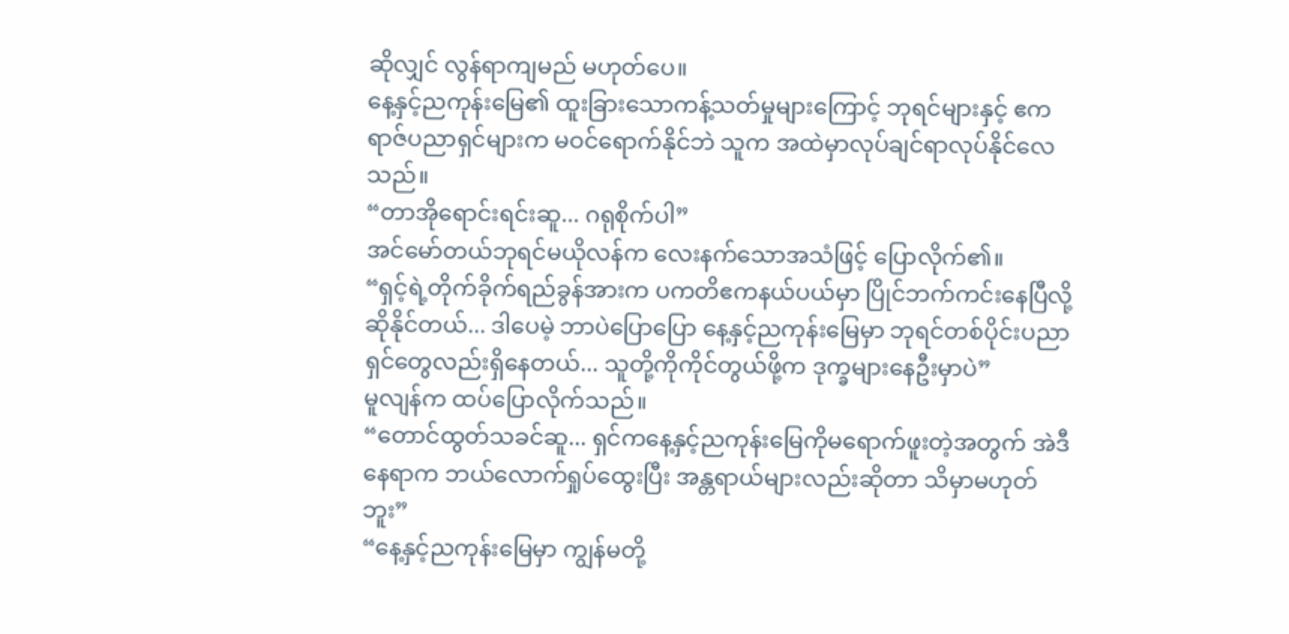ဆိုလျှင် လွန်ရာကျမည် မဟုတ်ပေ။
နေ့နှင့်ညကုန်းမြေ၏ ထူးခြားသောကန့်သတ်မှုများကြောင့် ဘုရင်များနှင့် ဧကရာဇ်ပညာရှင်များက မဝင်ရောက်နိုင်ဘဲ သူက အထဲမှာလုပ်ချင်ရာလုပ်နိုင်လေသည်။
“တာအိုရောင်းရင်းဆူ... ဂရုစိုက်ပါ”
အင်မော်တယ်ဘုရင်မယိုလန်က လေးနက်သောအသံဖြင့် ပြောလိုက်၏။
“ရှင့်ရဲ့တိုက်ခိုက်ရည်ခွန်အားက ပကတိဧကနယ်ပယ်မှာ ပြိုင်ဘက်ကင်းနေပြီလို့ဆိုနိုင်တယ်... ဒါပေမဲ့ ဘာပဲပြောပြော နေ့နှင့်ညကုန်းမြေမှာ ဘုရင်တစ်ပိုင်းပညာရှင်တွေလည်းရှိနေတယ်... သူတို့ကိုကိုင်တွယ်ဖို့က ဒုက္ခများနေဦးမှာပဲ”
မူလျန်က ထပ်ပြောလိုက်သည်။
“တောင်ထွတ်သခင်ဆူ... ရှင်ကနေ့နှင့်ညကုန်းမြေကိုမရောက်ဖူးတဲ့အတွက် အဲဒီနေရာက ဘယ်လောက်ရှုပ်ထွေးပြီး အန္တရာယ်များလည်းဆိုတာ သိမှာမဟုတ်ဘူး”
“နေ့နှင့်ညကုန်းမြေမှာ ကျွန်မတို့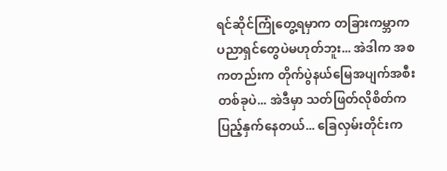ရင်ဆိုင်ကြုံတွေ့ရမှာက တခြားကမ္ဘာက ပညာရှင်တွေပဲမဟုတ်ဘူး... အဲဒါက အစကတည်းက တိုက်ပွဲနယ်မြေအပျက်အစီးတစ်ခုပဲ... အဲဒီမှာ သတ်ဖြတ်လိုစိတ်က ပြည့်နှက်နေတယ်... ခြေလှမ်းတိုင်းက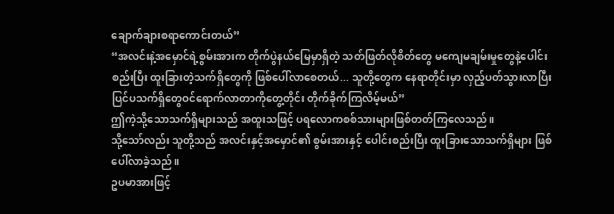ချောက်ချားစရာကောင်းတယ်”
“အလင်းနဲ့အမှောင်ရဲ့စွမ်းအားက တိုက်ပွဲနယ်မြေမှာရှိတဲ့ သတ်ဖြတ်လိုစိတ်တွေ မကျေမချမ်းမှုတွေနဲ့ပေါင်းစည်းပြီး ထူးခြားတဲ့သက်ရှိတွေကို ဖြစ်ပေါ်လာစေတယ်... သူတို့တွေက နေရာတိုင်းမှာ လှည့်ပတ်သွားလာပြီး ပြင်ပသက်ရှိတွေဝင်ရောက်လာတာကိုတွေ့တိုင်း တိုက်ခိုက်ကြလိမ့်မယ်”
ဤကဲ့သို့သောသက်ရှိများသည် အထူးသဖြင့် ပရလောကစစ်သားများဖြစ်တတ်ကြလေသည်။
သို့သော်လည်း သူတို့သည် အလင်းနှင့်အမှောင်၏ စွမ်းအားနှင့် ပေါင်းစည်းပြီး ထူးခြားသောသက်ရှိများ ဖြစ်ပေါ်လာခဲ့သည်။
ဥပမာအားဖြင့်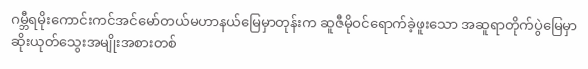ဂမ္ဘီရမိုးကောင်းကင်အင်မော်တယ်မဟာနယ်မြေမှာတုန်းက ဆူဇီမိုဝင်ရောက်ခဲ့ဖူးသော အဆူရာတိုက်ပွဲမြေမှာ ဆိုးယုတ်သွေးအမျိုးအစားတစ်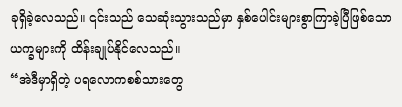ခုရှိခဲ့လေသည်။ ၎င်းသည် သေဆုံးသွားသည်မှာ နှစ်ပေါင်းများစွာကြာခဲ့ပြီဖြစ်သော ယက္ခများကို ထိန်းချုပ်နိုင်လေသည်။
“အဲဒီမှာရှိတဲ့ ပရလောကစစ်သားတွေ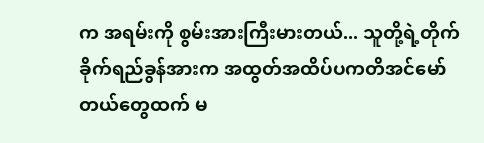က အရမ်းကို စွမ်းအားကြီးမားတယ်... သူတို့ရဲ့တိုက်ခိုက်ရည်ခွန်အားက အထွတ်အထိပ်ပကတိအင်မော်တယ်တွေထက် မ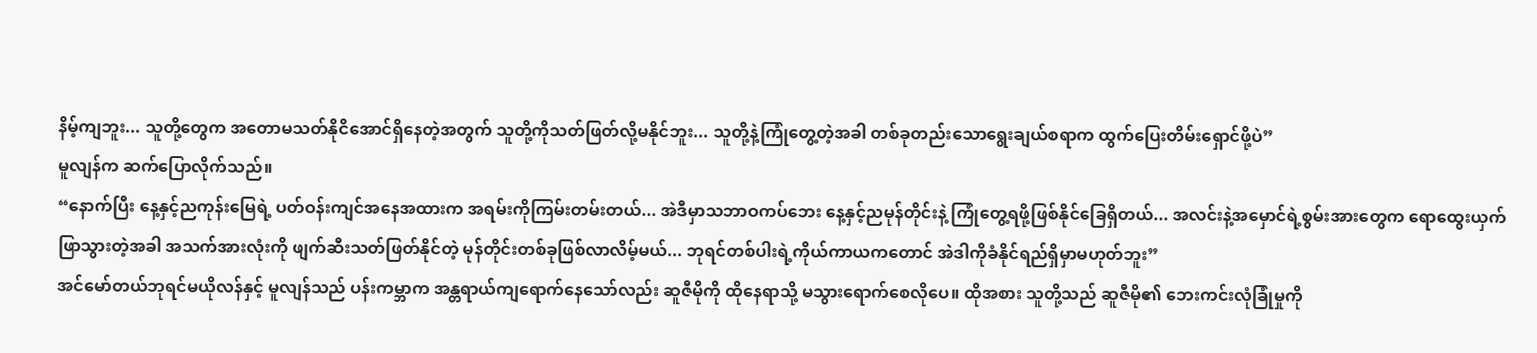နိမ့်ကျဘူး... သူတို့တွေက အတောမသတ်နိုငိအောင်ရှိနေတဲ့အတွက် သူတို့ကိုသတ်ဖြတ်လို့မနိုင်ဘူး... သူတို့နဲ့ကြုံတွေ့တဲ့အခါ တစ်ခုတည်းသောရွေးချယ်စရာက ထွက်ပြေးတိမ်းရှောင်ဖို့ပဲ”
မူလျန်က ဆက်ပြောလိုက်သည်။
“နောက်ပြီး နေ့နှင့်ညကုန်းမြေရဲ့ ပတ်ဝန်းကျင်အနေအထားက အရမ်းကိုကြမ်းတမ်းတယ်... အဲဒီမှာသဘာဝကပ်ဘေး နေ့နှင့်ညမုန်တိုင်းနဲ့ ကြုံတွေ့ရဖို့ဖြစ်နိုင်ခြေရှိတယ်... အလင်းနဲ့အမှောင်ရဲ့စွမ်းအားတွေက ရောထွေးယှက်ဖြာသွားတဲ့အခါ အသက်အားလုံးကို ဖျက်ဆီးသတ်ဖြတ်နိုင်တဲ့ မုန်တိုင်းတစ်ခုဖြစ်လာလိမ့်မယ်... ဘုရင်တစ်ပါးရဲ့ကိုယ်ကာယကတောင် အဲဒါကိုခံနိုင်ရည်ရှိမှာမဟုတ်ဘူး”
အင်မော်တယ်ဘုရင်မယိုလန်နှင့် မူလျန်သည် ပန်းကမ္ဘာက အန္တရာယ်ကျရောက်နေသော်လည်း ဆူဇီမိုကို ထိုနေရာသို့ မသွားရောက်စေလိုပေ။ ထိုအစား သူတို့သည် ဆူဇီမို၏ ဘေးကင်းလုံခြုံမှုကို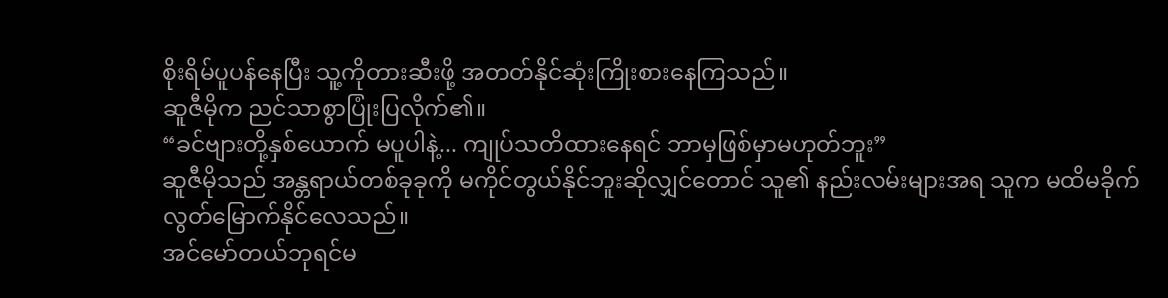စိုးရိမ်ပူပန်နေပြီး သူ့ကိုတားဆီးဖို့ အတတ်နိုင်ဆုံးကြိုးစားနေကြသည်။
ဆူဇီမိုက ညင်သာစွာပြုံးပြလိုက်၏။
“ခင်ဗျားတို့နှစ်ယောက် မပူပါနဲ့... ကျုပ်သတိထားနေရင် ဘာမှဖြစ်မှာမဟုတ်ဘူး”
ဆူဇီမိုသည် အန္တရာယ်တစ်ခုခုကို မကိုင်တွယ်နိုင်ဘူးဆိုလျှင်တောင် သူ၏ နည်းလမ်းများအရ သူက မထိမခိုက်လွတ်မြောက်နိုင်လေသည်။
အင်မော်တယ်ဘုရင်မ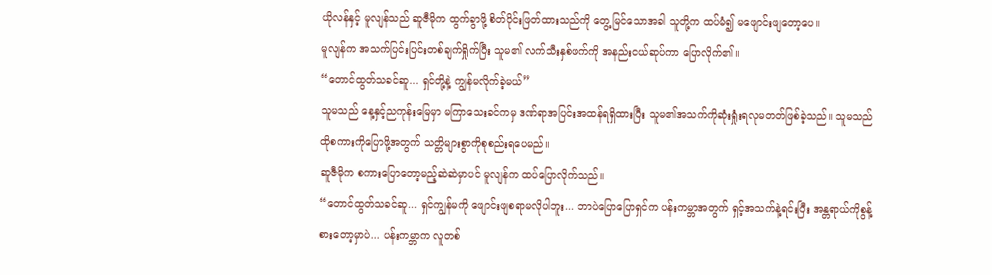ယိုလန်နှင့် မူလျန်သည် ဆူဇီမိုက ထွက်ခွာဖို့ စိတ်ပိုင်းဖြတ်ထားသည်ကို တွေ့မြင်သောအခါ သူတို့က ထပ်မံ၍ မဖျောင်းဖျတော့ပေ။
မူလျန်က အသက်ပြင်းပြင်းတစ်ချက်ရှိုက်ပြီး သူမ၏ လက်သီးနှစ်ဖက်ကို အနည်းငယ်ဆုပ်ကာ ပြောလိုက်၏။
“တောင်ထွတ်သခင်ဆူ... ရှင်တို့နဲ့ ကျွန်မလိုက်ခဲ့မယ်”
သူမသည် နေ့နှင့်ညကုန်းမြေမှာ မကြာသေးခင်ကမှ ဒဏ်ရာအပြင်းအထန်ရရှိထားပြီး သူမ၏အသက်ကိုဆုံးရှုံးရလုမတတ်ဖြစ်ခဲ့သည်။ သူမသည် ထိုစကားကိုပြောဖို့အတွက် သတ္တိများစွာကိုစုစည်းရပေမည်။
ဆူဇီမိုက စကားပြောတော့မည့်ဆဲဆဲမှာပင် မူလျန်က ထပ်ပြောလိုက်သည်။
“တောင်ထွတ်သခင်ဆူ... ရှင်ကျွန်မကို ဖျောင်းဖျစရာမလိုပါဘူး... ဘာပဲပြောပြောရှင်က ပန်းကမ္ဘာအတွက် ရှင့်အသက်နဲ့ရင်းပြီး အန္တရာယ်ကိုစွန့်စားတော့မှာပဲ... ပန်းကမ္ဘာက လူတစ်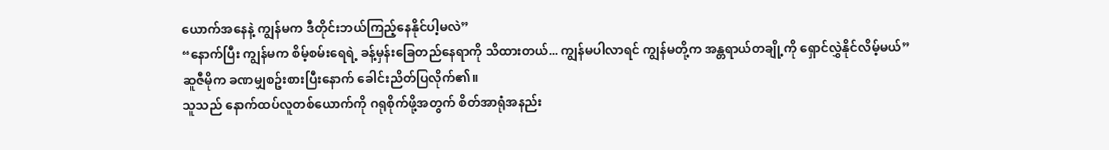ယောက်အနေနဲ့ ကျွန်မက ဒီတိုင်းဘယ်ကြည့်နေနိုင်ပါ့မလဲ”
“နောက်ပြီး ကျွန်မက စိမ့်စမ်းရေရဲ့ ခန့်မှန်းခြေတည်နေရာကို သိထားတယ်... ကျွန်မပါလာရင် ကျွန်မတို့က အန္တရာယ်တချို့ကို ရှောင်လွှဲနိုင်လိမ့်မယ်”
ဆူဇီမိုက ခဏမျှစဥ်းစားပြီးနောက် ခေါင်းညိတ်ပြလိုက်၏။
သူသည် နောက်ထပ်လူတစ်ယောက်ကို ဂရုစိုက်ဖို့အတွက် စိတ်အာရုံအနည်း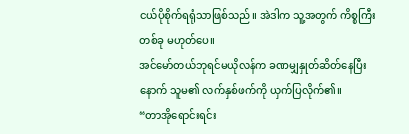ငယ်ပိုစိုက်ရရုံသာဖြစ်သည်။ အဲဒါက သူ့အတွက် ကိစ္စကြီးတစ်ခု မဟုတ်ပေ။
အင်မော်တယ်ဘုရင်မယိုလန်က ခဏမျှနှုတ်ဆိတ်နေပြီးနောက် သူမ၏ လက်နှစ်ဖက်ကို ယှက်ပြလိုက်၏။
“တာအိုရောင်းရင်း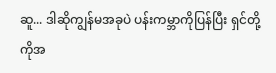ဆူ... ဒါဆိုကျွန်မအခုပဲ ပန်းကမ္ဘာကိုပြန်ပြီး ရှင်တို့ကိုအ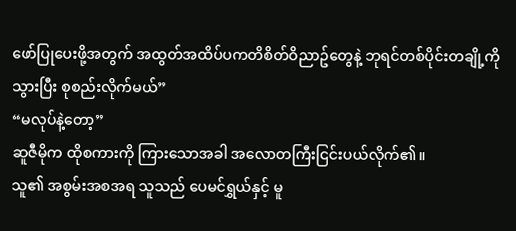ဖော်ပြုပေးဖို့အတွက် အထွတ်အထိပ်ပကတိစိတ်ဝိညာဥ်တွေနဲ့ ဘုရင်တစ်ပိုင်းတချို့ကိုသွားပြီး စုစည်းလိုက်မယ်”
“မလုပ်နဲ့တော့”
ဆူဇီမိုက ထိုစကားကို ကြားသောအခါ အလောတကြီးငြင်းပယ်လိုက်၏။
သူ၏ အစွမ်းအစအရ သူသည် ပေမင်ရွှယ်နှင့် မူ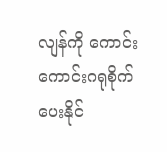လျန်ကို ကောင်းကောင်းဂရုစိုက်ပေးနိုင်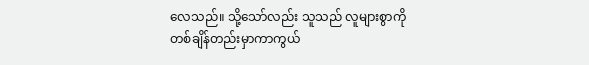လေသည်။ သို့သော်လည်း သူသည် လူများစွာကို တစ်ချိန်တည်းမှာကာကွယ်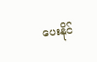ပေးနိုင်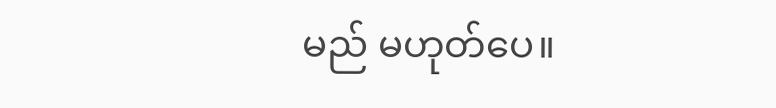မည် မဟုတ်ပေ။